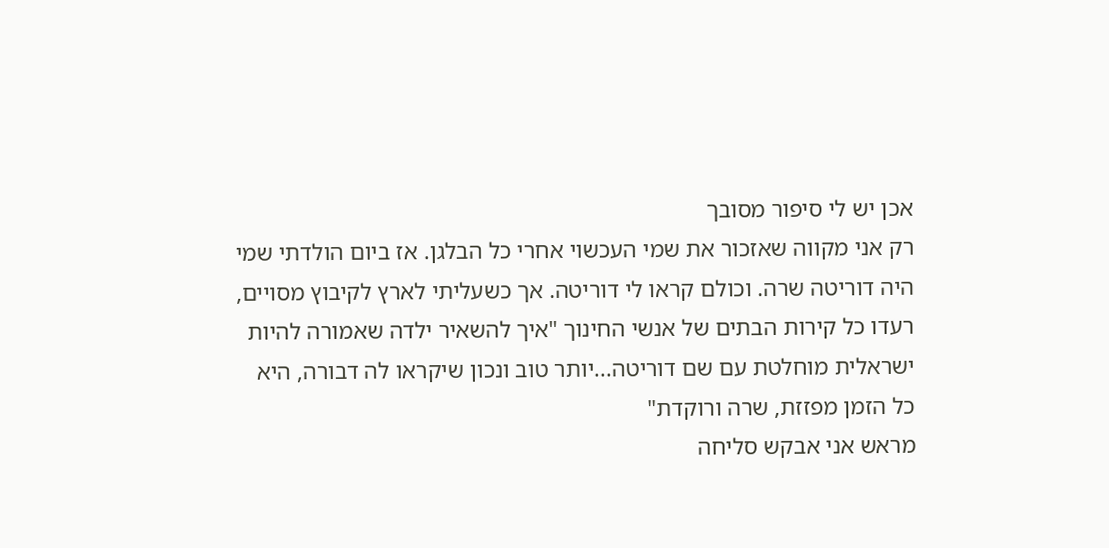אכן יש לי סיפור מסובך
רק אני מקווה שאזכור את שמי העכשוי אחרי כל הבלגן. אז ביום הולדתי שמי היה דוריטה שרה. וכולם קראו לי דוריטה. אך כשעליתי לארץ לקיבוץ מסויים, רעדו כל קירות הבתים של אנשי החינוך "איך להשאיר ילדה שאמורה להיות ישראלית מוחלטת עם שם דוריטה...יותר טוב ונכון שיקראו לה דבורה, היא כל הזמן מפזזת, שרה ורוקדת"
מראש אני אבקש סליחה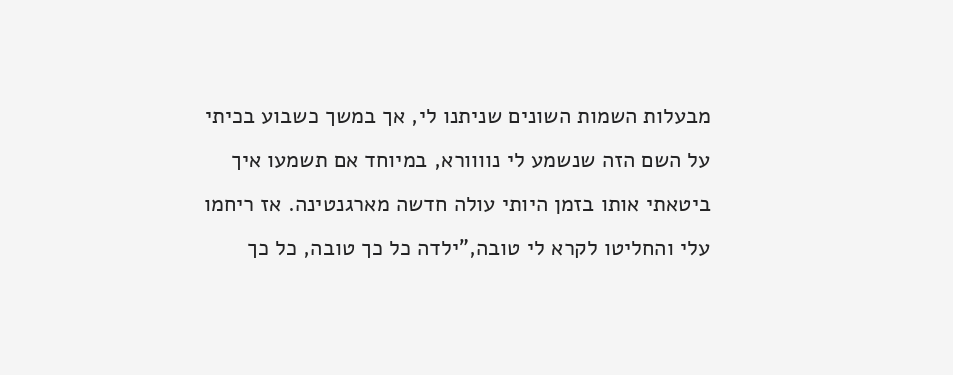מבעלות השמות השונים שניתנו לי, אך במשך כשבוע בכיתי על השם הזה שנשמע לי נוווורא, במיוחד אם תשמעו איך ביטאתי אותו בזמן היותי עולה חדשה מארגנטינה. אז ריחמו עלי והחליטו לקרא לי טובה,"ילדה כל כך טובה, כל כך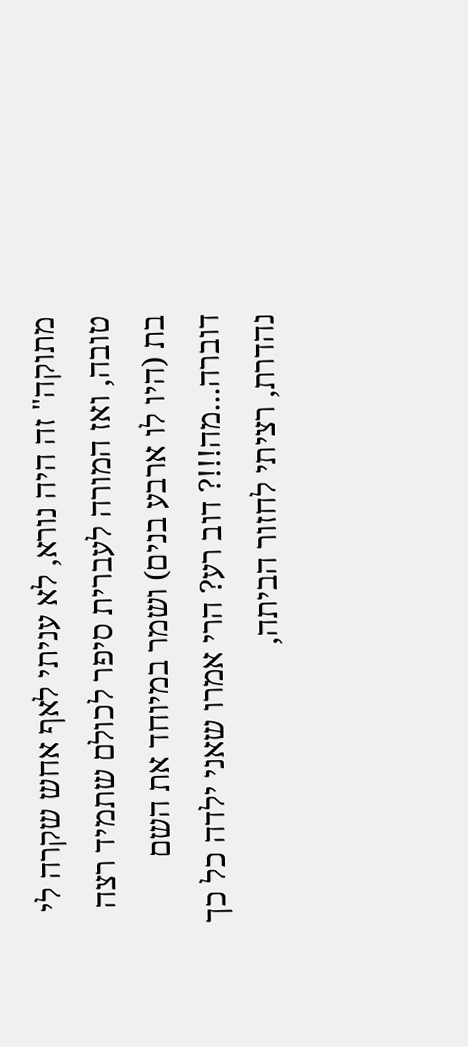מתוקה" זה היה נורא, לא עניתי לאף אחש שקרה לי טובה, ואז המורה לעברית סיפר לכולם שתמיד רצה בת (היו לו ארבע בנים) ושמר במיוחד את השם דוברה...מה!!!? דוב רע? הרי אמרו שאני ילדה כל כך נהדרת, רציתי לחזור הביתה,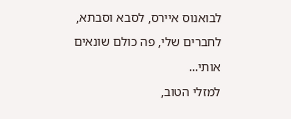לבואנוס איירס, לסבא וסבתא, לחברים שלי, פה כולם שונאים אותי...
למזלי הטוב,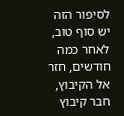לסיפור הזה יש סוף טוב, לאחר כמה חודשים, חזר אל הקיבוץ, חבר קיבוץ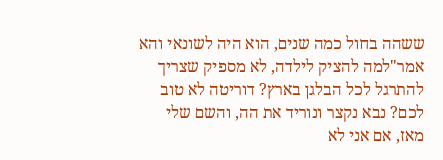ששהה בחול כמה שנים, הוא היה לשונאי והא אמר"למה להציק לילדה, לא מספיק שצריך להתרגל לכל הבלגן בארץ? דוריטה לא טוב לכם? נבא נקצר ונוריד את הה, והשם שלי מאז, אם אני לא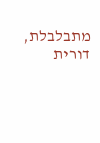מתבלבלת, דורית